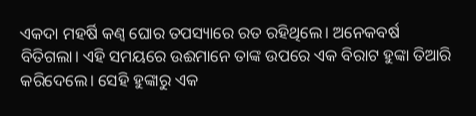ଏକଦା ମହର୍ଷି କଣ୍ବ ଘୋର ତପସ୍ୟାରେ ରତ ରହିଥିଲେ। ଅନେକବର୍ଷ ବିତିଗଲା। ଏହି ସମୟରେ ଉଈମାନେ ତାଙ୍କ ଉପରେ ଏକ ବିରାଟ ହୁଙ୍କା ତିଆରି କରିଦେଲେ। ସେହି ହୁଙ୍କାରୁ ଏକ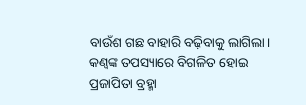ବାଉଁଶ ଗଛ ବାହାରି ବଢ଼ିବାକୁ ଲାଗିଲା। କଣ୍ବଙ୍କ ତପସ୍ୟାରେ ବିଗଳିତ ହୋଇ ପ୍ରଜାପିତା ବ୍ରହ୍ମା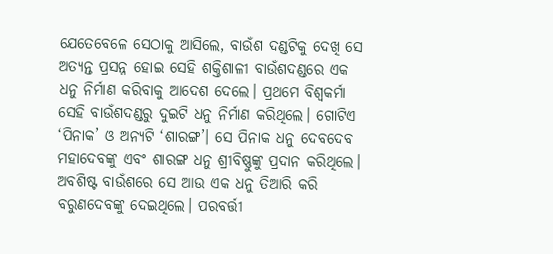ଯେତେବେଳେ ସେଠାକୁ ଆସିଲେ, ବାଉଁଶ ଦଣ୍ଡଟିକୁ ଦେଖି ସେ ଅତ୍ୟନ୍ତ ପ୍ରସନ୍ନ ହୋଇ ସେହି ଶକ୍ତିଶାଳୀ ବାଉଁଶଦଣ୍ଡରେ ଏକ ଧନୁ ନିର୍ମାଣ କରିବାକୁ ଆଦେଶ ଦେଲେ। ପ୍ରଥମେ ବିଶ୍ବକର୍ମା ସେହି ବାଉଁଶଦଣ୍ଡରୁ ଦୁଇଟି ଧନୁ ନିର୍ମାଣ କରିଥିଲେ। ଗୋଟିଏ ‘ପିନାକ’ ଓ ଅନ୍ୟଟି ‘ଶାରଙ୍ଗ’। ସେ ପିନାକ ଧନୁ ଦେବଦେବ ମହାଦେବଙ୍କୁ ଏବଂ ଶାରଙ୍ଗ ଧନୁ ଶ୍ରୀବିଷ୍ଣୁଙ୍କୁ ପ୍ରଦାନ କରିଥିଲେ। ଅବଶିଷ୍ଟ ବାଉଁଶରେ ସେ ଆଉ ଏକ ଧନୁ ତିଆରି କରି ବରୁଣଦେବଙ୍କୁ ଦେଇଥିଲେ। ପରବର୍ତ୍ତୀ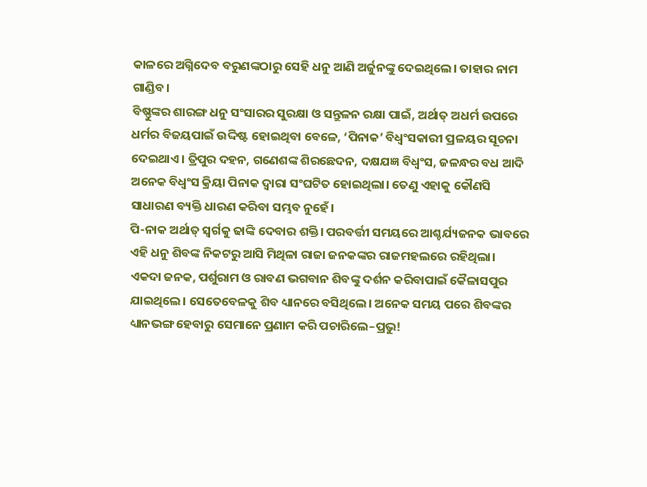କାଳରେ ଅଗ୍ନିଦେବ ବରୁଣଙ୍କଠାରୁ ସେହି ଧନୁ ଆଣି ଅର୍ଜୁନଙ୍କୁ ଦେଇଥିଲେ। ତାହାର ନାମ ଗାଣ୍ଡିବ।
ବିଷ୍ଣୁଙ୍କର ଶାରଙ୍ଗ ଧନୁ ସଂସାରର ସୁରକ୍ଷା ଓ ସନ୍ତୁଳନ ରକ୍ଷା ପାଇଁ, ଅର୍ଥାତ୍ ଅଧର୍ମ ଉପରେ ଧର୍ମର ବିଜୟପାଇଁ ଉଦ୍ଦିଷ୍ଟ ହୋଇଥିବା ବେଳେ, ‘ପିନାକ’ ବିଧ୍ବଂସକାରୀ ପ୍ରଳୟର ସୂଚନା ଦେଇଥାଏ। ତ୍ରିପୁର ଦହନ, ଗଣେଶଙ୍କ ଶିରଛେଦନ, ଦକ୍ଷଯଜ୍ଞ ବିଧ୍ବଂସ, ଜଳନ୍ଧର ବଧ ଆଦି ଅନେକ ବିଧ୍ବଂସ କ୍ରିୟା ପିନାକ ଦ୍ବାରା ସଂଘଟିତ ହୋଇଥିଲା। ତେଣୁ ଏହାକୁ କୌଣସି ସାଧାରଣ ବ୍ୟକ୍ତି ଧାରଣ କରିବା ସମ୍ଭବ ନୁହେଁ।
ପି-ନାକ ଅର୍ଥାତ୍ ସ୍ବର୍ଗକୁ ଢାଙ୍କି ଦେବାର ଶକ୍ତି। ପରବର୍ତ୍ତୀ ସମୟରେ ଆଶ୍ଚର୍ଯ୍ୟଜନକ ଭାବରେ ଏହି ଧନୁ ଶିବଙ୍କ ନିକଟରୁ ଆସି ମିଥିଳା ରାଜା ଜନକଙ୍କର ରାଜମହଲରେ ରହିଥିଲା।
ଏକଦା ଜନକ, ପର୍ଶୁରାମ ଓ ରାବଣ ଭଗବାନ ଶିବଙ୍କୁ ଦର୍ଶନ କରିବାପାଇଁ କୈଳାସପୁର ଯାଇଥିଲେ। ସେତେବେଳକୁ ଶିବ ଧ୍ୟାନରେ ବସିଥିଲେ। ଅନେକ ସମୟ ପରେ ଶିବଙ୍କର ଧ୍ୟାନଭଙ୍ଗ ହେବାରୁ ସେମାନେ ପ୍ରଣାମ କରି ପଚାରିଲେ–ପ୍ରଭୁ!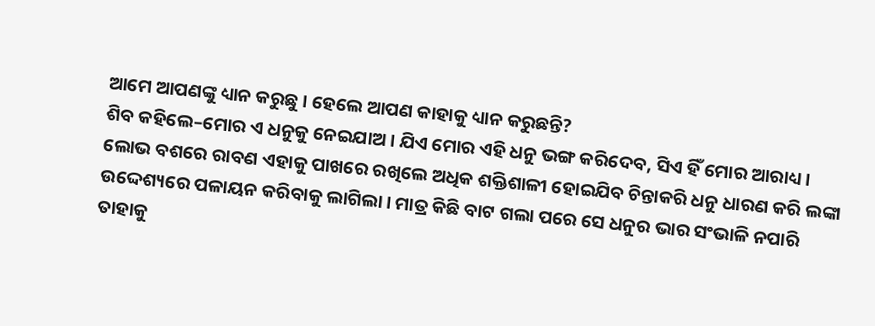ଆମେ ଆପଣଙ୍କୁ ଧ୍ୟାନ କରୁଛୁ। ହେଲେ ଆପଣ କାହାକୁ ଧ୍ୟାନ କରୁଛନ୍ତି?
ଶିବ କହିଲେ–ମୋର ଏ ଧନୁକୁ ନେଇଯାଅ। ଯିଏ ମୋର ଏହି ଧନୁ ଭଙ୍ଗ କରିଦେବ, ସିଏ ହିଁ ମୋର ଆରାଧ୍ୟ। ଲୋଭ ବଶରେ ରାବଣ ଏହାକୁ ପାଖରେ ରଖିଲେ ଅଧିକ ଶକ୍ତିଶାଳୀ ହୋଇଯିବ ଚିନ୍ତାକରି ଧନୁ ଧାରଣ କରି ଲଙ୍କା ଉଦ୍ଦେଶ୍ୟରେ ପଳାୟନ କରିବାକୁ ଲାଗିଲା। ମାତ୍ର କିଛି ବାଟ ଗଲା ପରେ ସେ ଧନୁର ଭାର ସଂଭାଳି ନପାରି ତାହାକୁ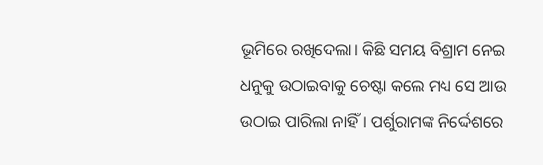ଭୂମିରେ ରଖିଦେଲା। କିଛି ସମୟ ବିଶ୍ରାମ ନେଇ ଧନୁକୁ ଉଠାଇବାକୁ ଚେଷ୍ଟା କଲେ ମଧ୍ୟ ସେ ଆଉ ଉଠାଇ ପାରିଲା ନାହିଁ। ପର୍ଶୁରାମଙ୍କ ନିର୍ଦ୍ଦେଶରେ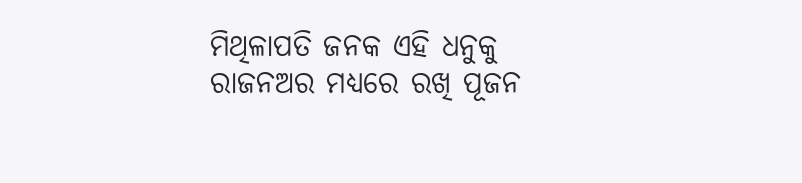ମିଥିଳାପତି ଜନକ ଏହି ଧନୁକୁ ରାଜନଅର ମଧ୍ୟରେ ରଖି ପୂଜନ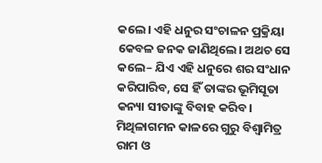କଲେ। ଏହି ଧନୁର ସଂଚାଳନ ପ୍ରକ୍ରିୟା କେବଳ ଜନକ ଜାଣିଥିଲେ। ଅଥଚ ସେ କଲେ– ଯିଏ ଏହି ଧନୁରେ ଶର ସଂଧାନ କରିପାରିବ, ସେ ହିଁ ତାଙ୍କର ଭୂମିସୂତା କନ୍ୟା ସୀତାଙ୍କୁ ବିବାହ କରିବ। ମିଥିଳାଗମନ କାଳରେ ଗୁରୁ ବିଶ୍ବାମିତ୍ର ରାମ ଓ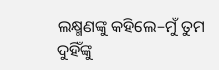ଲକ୍ଷ୍ମଣଙ୍କୁ କହିଲେ–ମୁଁ ତୁମ ଦୁହିଁଙ୍କୁ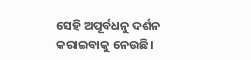ସେହି ଅପୂର୍ବଧନୁ ଦର୍ଶନ କରାଇବାକୁ ନେଉଛି।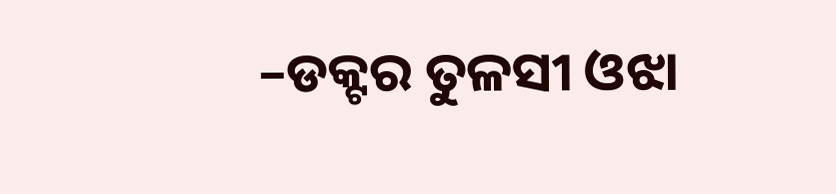–ଡକ୍ଟର ତୁଳସୀ ଓଝା